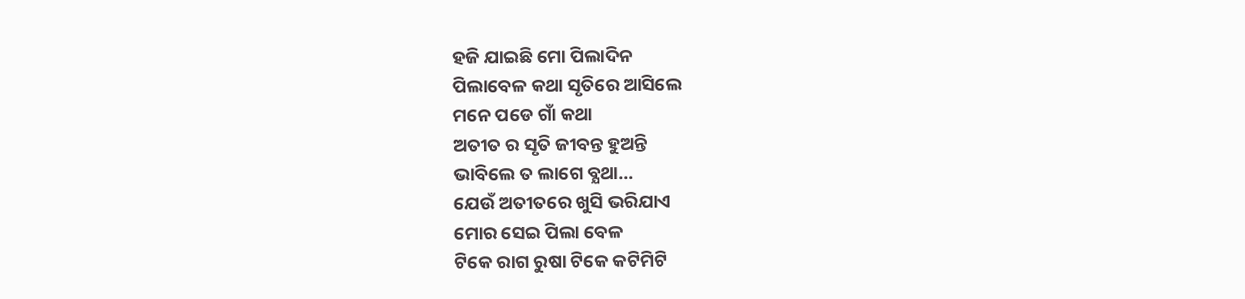ହଜି ଯାଇଛି ମୋ ପିଲାଦିନ
ପିଲାବେଳ କଥା ସୃତିରେ ଆସିଲେ
ମନେ ପଡେ ଗାଁ କଥା
ଅତୀତ ର ସୃତି ଜୀବନ୍ତ ହୁଅନ୍ତି
ଭାବିଲେ ତ ଲାଗେ ବ୍ଯଥା…
ଯେଉଁ ଅତୀତରେ ଖୁସି ଭରିଯାଏ
ମୋର ସେଇ ପିଲା ବେଳ
ଟିକେ ରାଗ ରୁଷା ଟିକେ କଟିମିଟି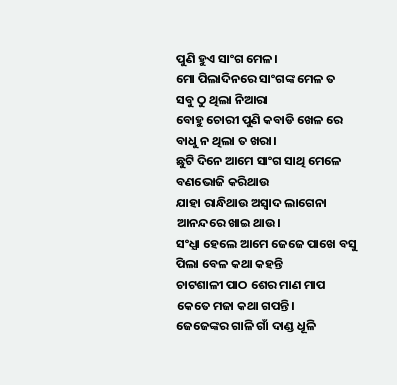ପୁଣି ହୁଏ ସାଂଗ ମେଳ।
ମୋ ପିଲାଦିନରେ ସାଂଗଙ୍କ ମେଳ ତ
ସବୁ ଠୁ ଥିଲା ନିଆରା
ବୋହୁ ଚୋରୀ ପୁଣି କବାଡି ଖେଳ ରେ
ବାଧୁ ନ ଥିଲା ତ ଖରା।
ଛୁଟି ଦିନେ ଆମେ ସାଂଗ ସାଥି ମେଳେ
ବଣଭୋଜି କରିଥାଉ
ଯାହା ରାନ୍ଧିଥାଉ ଅସ୍ବାଦ ଲାଗେନା
ଆନନ୍ଦରେ ଖାଇ ଥାଉ।
ସଂଧ୍ଯା ହେଲେ ଆମେ ଜେଜେ ପାଖେ ବସୁ
ପିଲା ବେଳ କଥା କହନ୍ତି
ଚାଟଶାଳୀ ପାଠ ଶେର ମାଣ ମାପ
କେତେ ମଜା କଥା ଗପନ୍ତି।
ଜେଜେଙ୍କର ଗାଳି ଗାଁ ଦାଣ୍ଡ ଧୂଳି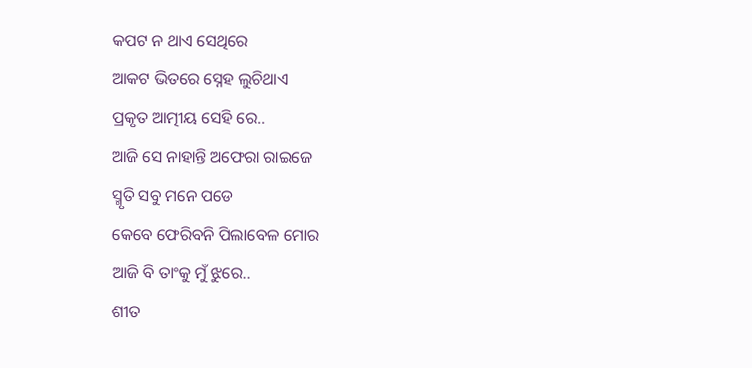କପଟ ନ ଥାଏ ସେଥିରେ
ଆକଟ ଭିତରେ ସ୍ନେହ ଲୁଚିଥାଏ
ପ୍ରକୃତ ଆତ୍ମୀୟ ସେହି ରେ..
ଆଜି ସେ ନାହାନ୍ତି ଅଫେରା ରାଇଜେ
ସ୍ମୃତି ସବୁ ମନେ ପଡେ
କେବେ ଫେରିବନି ପିଲାବେଳ ମୋର
ଆଜି ବି ତାଂକୁ ମୁଁ ଝୁରେ..
ଶୀତ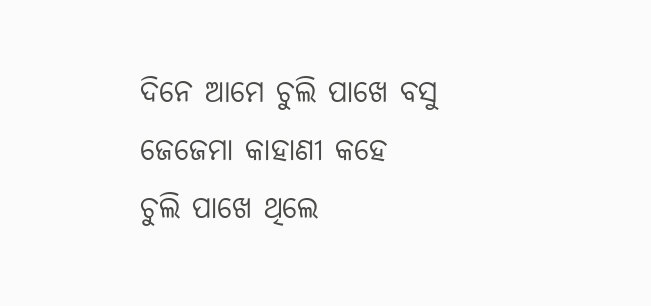ଦିନେ ଆମେ ଚୁଲି ପାଖେ ବସୁ
ଜେଜେମା କାହାଣୀ କହେ
ଚୁଲି ପାଖେ ଥିଲେ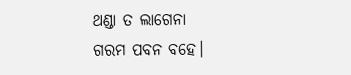ଥଣ୍ଡା ତ ଲାଗେନା
ଗରମ ପବନ ବହେ।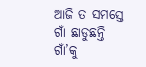ଆଜି ତ ସମସ୍ତେ ଗାଁ ଛାଡୁଛନ୍ତି
ଗାଁ’କୁ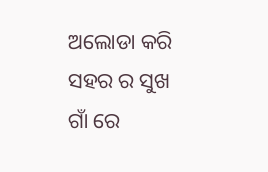ଅଲୋଡା କରି
ସହର ର ସୁଖ ଗାଁ ରେ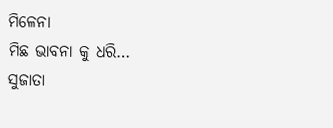ମିଳେନା
ମିଛ ଭାବନା କୁ ଧରି…
ସୁଜାତା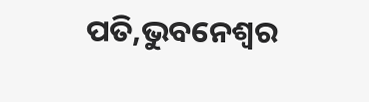ପତି,ଭୁବନେଶ୍ୱର